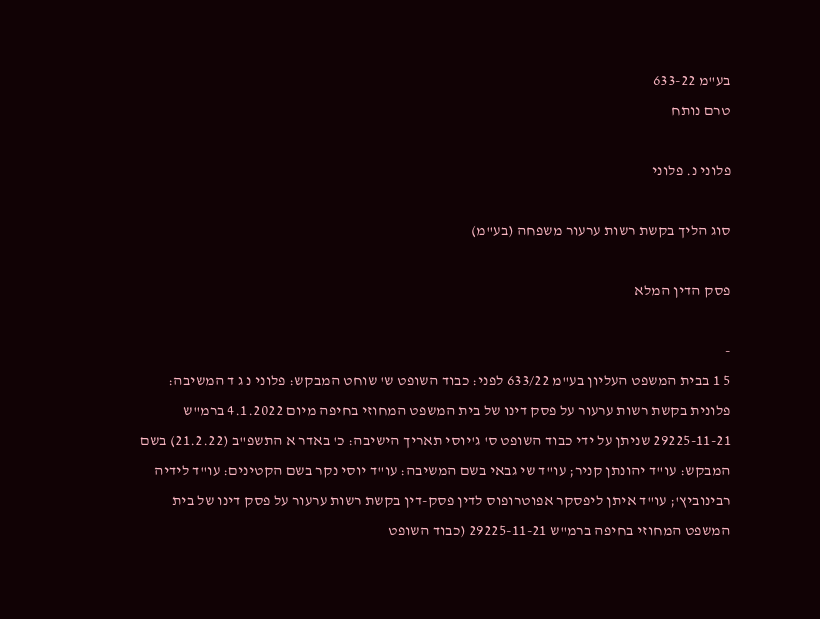בע"מ 633-22
טרם נותח

פלוני נ. פלוני

סוג הליך בקשת רשות ערעור משפחה (בע"מ)

פסק הדין המלא

-
5 1 בבית המשפט העליון בע"מ 633/22 לפני: כבוד השופט ש' שוחט המבקש: פלוני נ ג ד המשיבה: פלונית בקשת רשות ערעור על פסק דינו של בית המשפט המחוזי בחיפה מיום 4.1.2022 ברמ"ש 29225-11-21 שניתן על ידי כבוד השופט ס' ג'יוסי תאריך הישיבה: כ' באדר א התשפ"ב (21.2.22) בשם המבקש: עו"ד יהונתן קניר; עו"ד שי גבאי בשם המשיבה: עו"ד יוסי נקר בשם הקטינים: עו"ד לידיה רבינוביץ'; עו"ד איתן ליפסקר אפוטרופוס לדין פסק-דין בקשת רשות ערעור על פסק דינו של בית המשפט המחוזי בחיפה ברמ"ש 29225-11-21 (כבוד השופט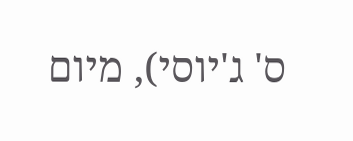ס' ג'יוסי), מיום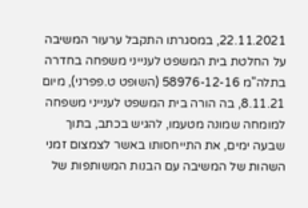22.11.2021, במסגרתו התקבל ערעור המשיבה על החלטת בית המשפט לענייני משפחה בחדרה בתלה"מ 58976-12-16 (השופט ט.פפרני), מיום 8.11.21, בה הורה בית המשפט לענייני משפחה למומחה שמונה מטעמו, להגיש בכתב, בתוך שבעה ימים, את התייחסותו באשר לצמצום זמני השהות של המשיבה עם הבנות המשותפות של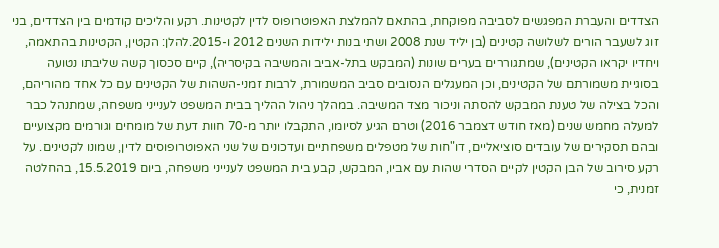הצדדים והעברת המפגשים לסביבה מפוקחת, בהתאם להמלצת האפוטרופוס לדין לקטינות. רקע והליכים קודמים בין הצדדים, בני זוג לשעבר הורים לשלושה קטינים (בן יליד שנת 2008 ושתי בנות ילידות השנים 2012 ו-2015.להלן: הקטין, הקטינות בהתאמה, ויחדיו יקראו הקטינים), שמתגוררים בערים שונות (המבקש בתל-אביב והמשיבה בקיסריה), קיים סכסוך קשה שליבתו נטועה בסוגיית משמורתם של הקטינים, וכן המעגלים הנסובים סביב המשמורת, לרבות זמני-השהות של הקטינים עם כל אחד מהוריהם, והכל בצילה של טענת המבקש להסתה וניכור מצד המשיבה. במהלך ניהול ההליך בבית המשפט לענייני משפחה, שמתנהל כבר למעלה מחמש שנים (מאז חודש דצמבר 2016) וטרם הגיע לסיומו, התקבלו יותר מ-70 חוות דעת של מומחים וגורמים מקצועיים ובהם תסקירים של עובדים סוציאליים, דו"חות של מטפלים משפחתיים ועדכונים של שני האפוטרופוסים לדין, שמונו לקטינים. על רקע סירוב של הבן הקטין לקיים הסדרי שהות עם אביו, המבקש, קבע בית המשפט לענייני משפחה, ביום 15.5.2019, בהחלטה זמנית, כי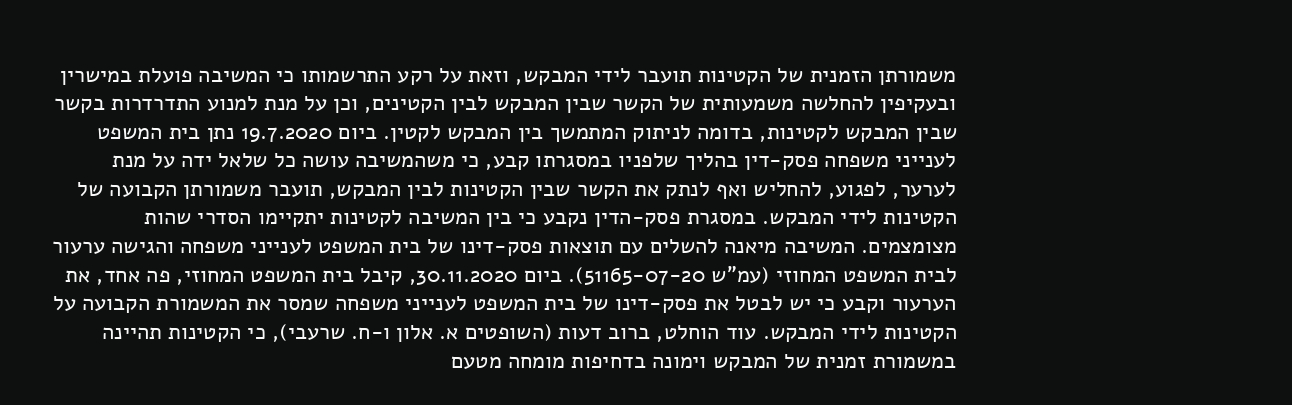משמורתן הזמנית של הקטינות תועבר לידי המבקש, וזאת על רקע התרשמותו כי המשיבה פועלת במישרין ובעקיפין להחלשה משמעותית של הקשר שבין המבקש לבין הקטינים, וכן על מנת למנוע התדרדרות בקשר שבין המבקש לקטינות, בדומה לניתוק המתמשך בין המבקש לקטין. ביום 19.7.2020 נתן בית המשפט לענייני משפחה פסק-דין בהליך שלפניו במסגרתו קבע, כי משהמשיבה עושה כל שלאל ידה על מנת לערער, לפגוע, להחליש ואף לנתק את הקשר שבין הקטינות לבין המבקש, תועבר משמורתן הקבועה של הקטינות לידי המבקש. במסגרת פסק-הדין נקבע כי בין המשיבה לקטינות יתקיימו הסדרי שהות מצומצמים. המשיבה מיאנה להשלים עם תוצאות פסק-דינו של בית המשפט לענייני משפחה והגישה ערעור לבית המשפט המחוזי (עמ"ש 51165-07-20). ביום 30.11.2020, קיבל בית המשפט המחוזי, פה אחד, את הערעור וקבע כי יש לבטל את פסק-דינו של בית המשפט לענייני משפחה שמסר את המשמורת הקבועה על הקטינות לידי המבקש. עוד הוחלט, ברוב דעות (השופטים א. אלון ו-ח. שרעבי), כי הקטינות תהיינה במשמורת זמנית של המבקש וימונה בדחיפות מומחה מטעם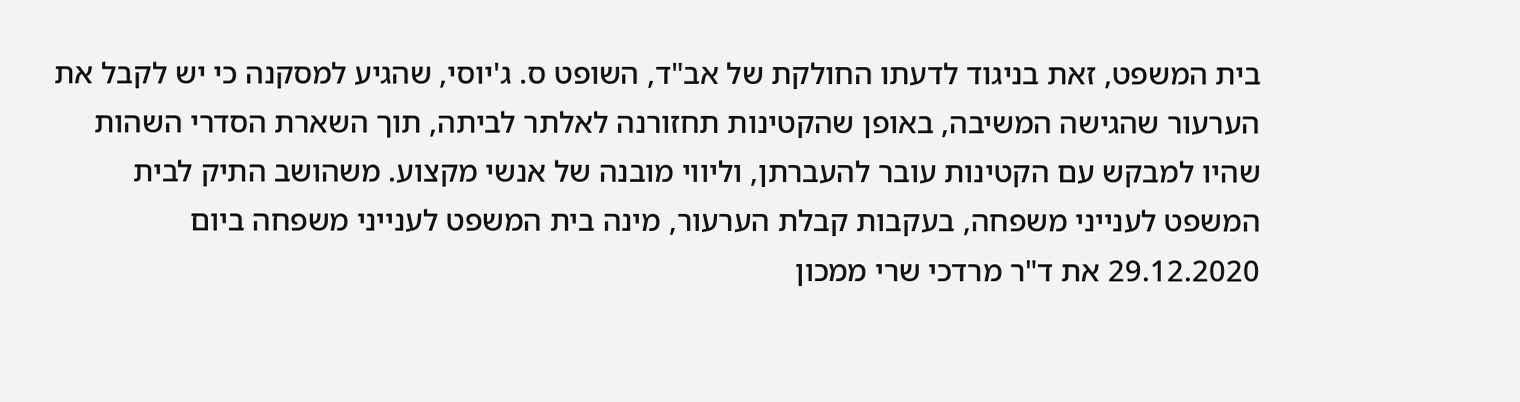בית המשפט, זאת בניגוד לדעתו החולקת של אב"ד, השופט ס. ג'יוסי, שהגיע למסקנה כי יש לקבל את הערעור שהגישה המשיבה, באופן שהקטינות תחזורנה לאלתר לביתה, תוך השארת הסדרי השהות שהיו למבקש עם הקטינות עובר להעברתן, וליווי מובנה של אנשי מקצוע. משהושב התיק לבית המשפט לענייני משפחה, בעקבות קבלת הערעור, מינה בית המשפט לענייני משפחה ביום 29.12.2020 את ד"ר מרדכי שרי ממכון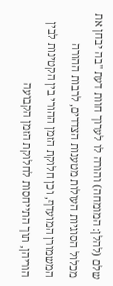שלם (להלן: המומחה) והורה לו לערוך חוות דעת "בה יבחן את מכלול הסוגיות העולות מטענות הצדדים, לרבות ההורה המשמורן המועדף, וכן חלוקת הזמן ההורי בין הקטינות לבין הוריהן, תוך התייחסות לחלוקת הזמן הקבועה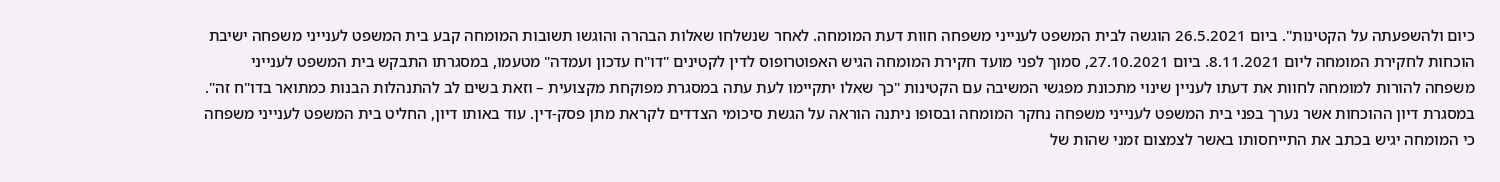כיום ולהשפעתה על הקטינות". ביום 26.5.2021 הוגשה לבית המשפט לענייני משפחה חוות דעת המומחה. לאחר שנשלחו שאלות הבהרה והוגשו תשובות המומחה קבע בית המשפט לענייני משפחה ישיבת הוכחות לחקירת המומחה ליום 8.11.2021. ביום 27.10.2021, סמוך לפני מועד חקירת המומחה הגיש האפוטרופוס לדין לקטינים "דו"ח עדכון ועמדה" מטעמו, במסגרתו התבקש בית המשפט לענייני משפחה להורות למומחה לחוות את דעתו לעניין שינוי מתכונת מפגשי המשיבה עם הקטינות "כך שאלו יתקיימו לעת עתה במסגרת מפוקחת מקצועית – וזאת בשים לב להתנהלות הבנות כמתואר בדו"ח זה". במסגרת דיון ההוכחות אשר נערך בפני בית המשפט לענייני משפחה נחקר המומחה ובסופו ניתנה הוראה על הגשת סיכומי הצדדים לקראת מתן פסק-דין. עוד באותו דיון, החליט בית המשפט לענייני משפחה כי המומחה יגיש בכתב את התייחסותו באשר לצמצום זמני שהות של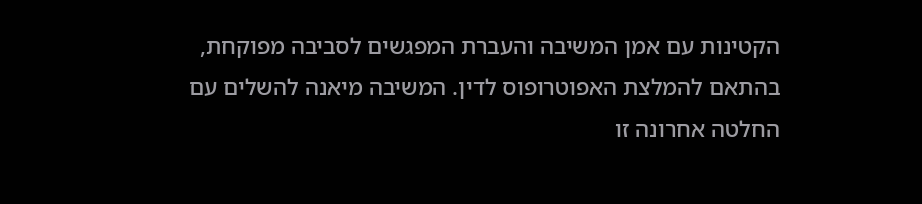הקטינות עם אמן המשיבה והעברת המפגשים לסביבה מפוקחת, בהתאם להמלצת האפוטרופוס לדין. המשיבה מיאנה להשלים עם החלטה אחרונה זו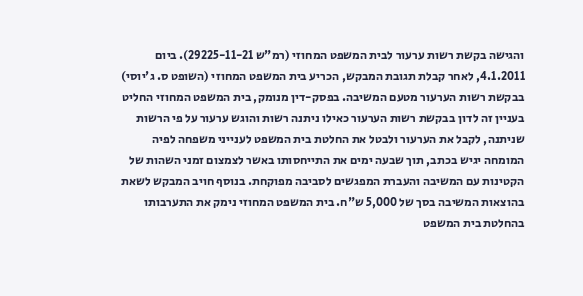והגישה בקשת רשות ערעור לבית המשפט המחוזי (רמ"ש 29225-11-21). ביום 4.1.2011, לאחר קבלת תגובת המבקש, הכריע בית המשפט המחוזי (השופט ס. ג'יוסי) בבקשת רשות הערעור מטעם המשיבה. בפסק-דין מנומק, בית המשפט המחוזי החליט בעניין זה לדון בבקשת רשות הערעור כאילו ניתנה רשות והוגש ערעור על פי הרשות שניתנה, לקבל את הערעור ולבטל את החלטת בית המשפט לענייני משפחה לפיה המומחה יגיש בכתב, תוך שבעה ימים את התייחסותו באשר לצמצום זמני השהות של הקטינות עם המשיבה והעברת המפגשים לסביבה מפוקחת. בנוסף חויב המבקש לשאת בהוצאות המשיבה בסך של 5,000 ש"ח. בית המשפט המחוזי נימק את התערבותו בהחלטת בית המשפט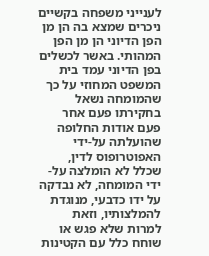לענייני משפחה בקשיים ניכרים שמצא בה הן מן הפן הדיוני הן מן הפן המהותי. באשר לכשלים בפן הדיוני עמד בית המשפט המחוזי על כך שהמומחה נשאל בחקירתו פעם אחר פעם אודות החלופה שהועלתה על-ידי האפוטרופוס לדין, שכלל לא הומלצה על-ידי המומחה, לא נבדקה על ידו כדבעי, מנוגדת להמלצותיו, וזאת למרות שלא פגש או שוחח כלל עם הקטינות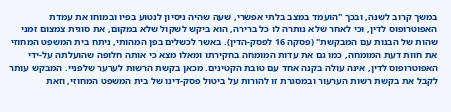במשך קרוב לשנה, ובכך "הועמד במצב בלתי אפשרי, שעה שהיה ניסיון לנטוע בפיו ובמוחו את עמדת האפוטרופוס לדין, וכי לאחר שלא נותרה לו כל ברירה, הוא ביקש לשקול שלא במקום, את סוגית צמצום זמני שהות של הבנות עם המבקשת" (פסקה 16 לפסק-הדין). באשר לכשלים בפן המהותי, ניתח בית המשפט המחוזי את חוות דעת המומחה, כמו גם את עדות המומחה בחקירתו ומאלו מצא כי אותה חלופה שהועלתה על-ידי האפוטרופוס לדין, אינה עולה בקנה אחד עם טובת הקטינים. מכאן בקשת הרשות לערער שלפניי. המבקש עותר לקבל את בקשת רשות הערעור ובמסגרת זו להורות על ביטול פסק-דינו של בית המשפט המחוזי, וזאת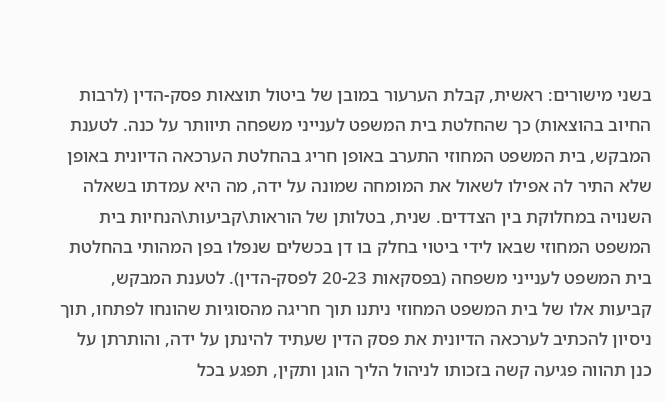בשני מישורים: ראשית, קבלת הערעור במובן של ביטול תוצאות פסק-הדין (לרבות החיוב בהוצאות) כך שהחלטת בית המשפט לענייני משפחה תיוותר על כנה. לטענת המבקש, בית המשפט המחוזי התערב באופן חריג בהחלטת הערכאה הדיונית באופן שלא התיר לה אפילו לשאול את המומחה שמונה על ידה, מה היא עמדתו בשאלה השנויה במחלוקת בין הצדדים. שנית, בטלותן של הוראות\קביעות\הנחיות בית המשפט המחוזי שבאו לידי ביטוי בחלק בו דן בכשלים שנפלו בפן המהותי בהחלטת בית המשפט לענייני משפחה (בפסקאות 20-23 לפסק-הדין). לטענת המבקש, קביעות אלו של בית המשפט המחוזי ניתנו תוך חריגה מהסוגיות שהונחו לפתחו, תוך ניסיון להכתיב לערכאה הדיונית את פסק הדין שעתיד להינתן על ידה, והותרתן על כנן תהווה פגיעה קשה בזכותו לניהול הליך הוגן ותקין, תפגע בכל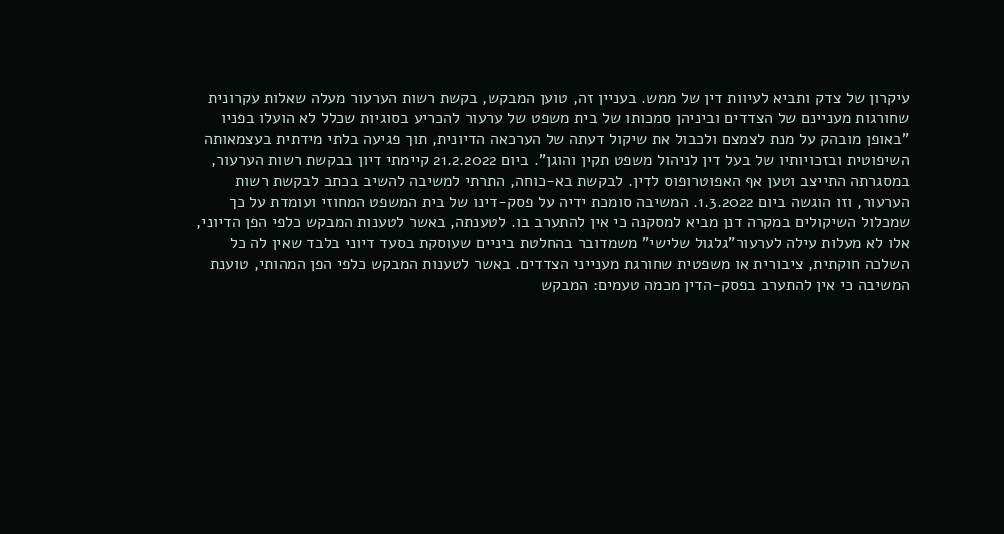עיקרון של צדק ותביא לעיוות דין של ממש. בעניין זה, טוען המבקש, בקשת רשות הערעור מעלה שאלות עקרונית שחורגות מעניינם של הצדדים וביניהן סמכותו של בית משפט של ערעור להכריע בסוגיות שכלל לא הועלו בפניו "באופן מובהק על מנת לצמצם ולכבול את שיקול דעתה של הערכאה הדיונית, תוך פגיעה בלתי מידתית בעצמאותה השיפוטית ובזכויותיו של בעל דין לניהול משפט תקין והוגן". ביום 21.2.2022 קיימתי דיון בבקשת רשות הערעור, במסגרתה התייצב וטען אף האפוטרופוס לדין. לבקשת בא-כוחה, התרתי למשיבה להשיב בכתב לבקשת רשות הערעור, וזו הוגשה ביום 1.3.2022. המשיבה סומכת ידיה על פסק-דינו של בית המשפט המחוזי ועומדת על כך שמכלול השיקולים במקרה דנן מביא למסקנה כי אין להתערב בו. לטענתה, באשר לטענות המבקש כלפי הפן הדיוני, אלו לא מעלות עילה לערעור"גלגול שלישי" משמדובר בהחלטת ביניים שעוסקת בסעד דיוני בלבד שאין לה כל השלכה חוקתית, ציבורית או משפטית שחורגת מענייני הצדדים. באשר לטענות המבקש כלפי הפן המהותי, טוענת המשיבה כי אין להתערב בפסק-הדין מכמה טעמים: המבקש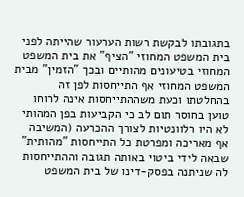בתגובתו לבקשת רשות הערעור שהייתה לפני בית המשפט המחוזי "הציף" את בית המשפט המחוזי בטיעונים מהותיים ובכך "הזמין" מבית המשפט המחוזי אף התייחסות לפן זה בהחלטתו וכעת משההתייחסות אינה לרוחו טוען בחוסר תום לב כי הקביעות בפן המהותי לא היו רלוונטיות לצורך ההכרעה (המשיבה אף מאריכה ומפרטת כל התייחסות "מהותית" שבאה לידי ביטוי באותה תגובה וההתייחסות לה שניתנה בפסק-דינו של בית המשפט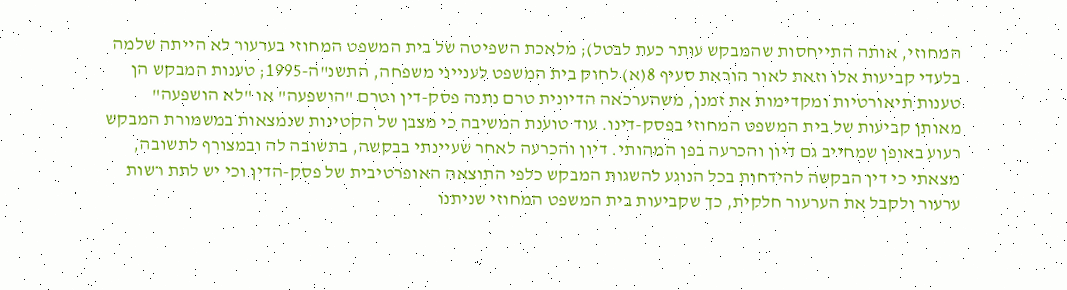המחוזי, אותה התייחסות שהמבקש עותר כעת לבטל); מלאכת השפיטה של בית המשפט המחוזי בערעור לא הייתה שלמה בלעדי קביעות אלו וזאת לאור הוראת סעיף 8(א) לחוק בית המשפט לענייני משפחה, התשנ"ה-1995; טענות המבקש הן טענות תיאורטיות ומקדימות את זמנן, משהערכאה הדיונית טרם נתנה פסק-דין וטרם "הושפעה" או "לא הושפעה" מאותן קביעות של בית המשפט המחוזי בפסק-דינו. עוד טוענת המשיבה כי מצבן של הקטינות שנמצאות במשמורת המבקש רעוע באופן שמחייב גם דיון והכרעה בפן המהותי. דיון והכרעה לאחר שעיינתי בבקשה, בתשובה לה ובמצורף לתשובה, מצאתי כי דין הבקשה להידחות בכל הנוגע להשגות המבקש כלפי התוצאה האופרטיבית של פסק-הדין וכי יש לתת רשות ערעור ולקבל את הערעור חלקית, כך שקביעות בית המשפט המחוזי שניתנו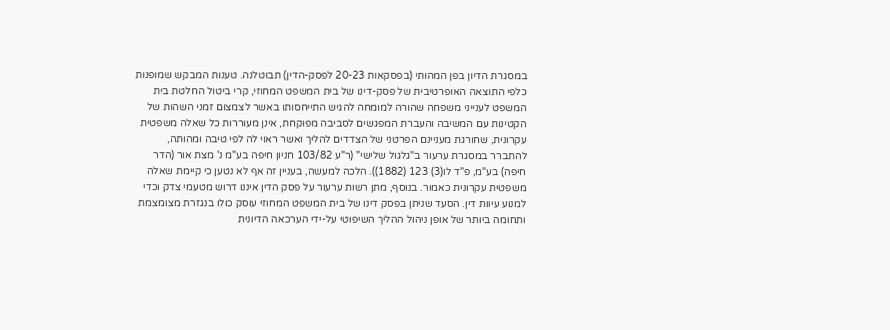במסגרת הדיון בפן המהותי (בפסקאות 20-23 לפסק-הדין) תבוטלנה. טענות המבקש שמופנות כלפי התוצאה האופרטיבית של פסק-דינו של בית המשפט המחוזי, קרי ביטול החלטת בית המשפט לענייני משפחה שהורה למומחה להגיש התייחסותו באשר לצמצום זמני השהות של הקטינות עם המשיבה והעברת המפגשים לסביבה מפוקחת, אינן מעוררות כל שאלה משפטית עקרונית, שחורגת מעניינם הפרטני של הצדדים להליך ואשר ראוי לה לפי טיבה ומהותה, להתברר במסגרת ערעור ב"גלגול שלישי" (ר"ע 103/82 חניון חיפה בע"מ נ' מצת אור (הדר חיפה) בע"מ, פ"ד לו(3) 123 (1882)). הלכה למעשה, בעניין זה אף לא נטען כי קיימת שאלה משפטית עקרונית כאמור. בנוסף, מתן רשות ערעור על פסק הדין איננו דרוש מטעמי צדק וכדי למנוע עיוות דין. הסעד שניתן בפסק דינו של בית המשפט המחוזי עוסק כולו בנגזרת מצומצמת ותחומה ביותר של אופן ניהול ההליך השיפוטי על-ידי הערכאה הדיונית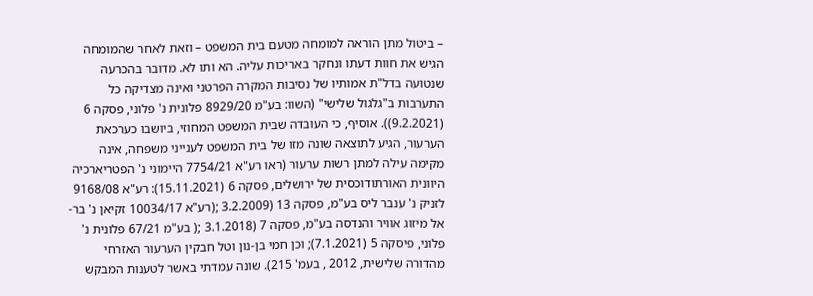– ביטול מתן הוראה למומחה מטעם בית המשפט – וזאת לאחר שהמומחה הגיש את חוות דעתו ונחקר באריכות עליה. הא ותו לא. מדובר בהכרעה שנטועה בדל"ת אמותיו של נסיבות המקרה הפרטני ואינה מצדיקה כל התערבות ב"גלגול שלישי" (השוו: בע"מ 8929/20 פלונית נ' פלוני, פסקה 6 (9.2.2021)). אוסיף, כי העובדה שבית המשפט המחוזי, ביושבו כערכאת הערעור, הגיע לתוצאה שונה מזו של בית המשפט לענייני משפחה, אינה מקימה עילה למתן רשות ערעור (ראו רע"א 7754/21 היימוני נ' הפטריארכיה היוונית האורתודוכסית של ירושלים, פסקה 6 (15.11.2021): רע"א 9168/08 לזניק נ' ענבר ליס בע"מ, פסקה 13 (3.2.2009 ;(רע"א 10034/17 זקיאן נ' בר-אל מיזוג אוויר והנדסה בע"מ, פסקה 7 (3.1.2018 ;( בע"מ 67/21 פלונית נ' פלוני, פיסקה 5 (7.1.2021); וכן חמי בן-נון וטל חבקין הערעור האזרחי מהדורה שלישית, 2012 , בעמ' 215). שונה עמדתי באשר לטענות המבקש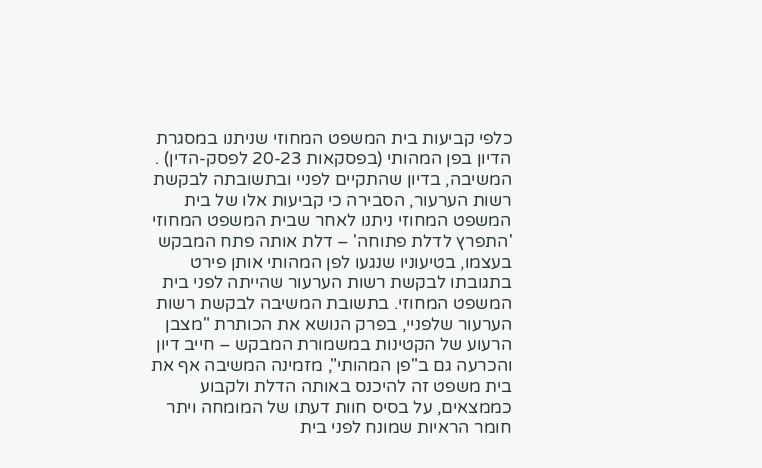כלפי קביעות בית המשפט המחוזי שניתנו במסגרת הדיון בפן המהותי (בפסקאות 20-23 לפסק-הדין) . המשיבה, בדיון שהתקיים לפניי ובתשובתה לבקשת רשות הערעור, הסבירה כי קביעות אלו של בית המשפט המחוזי ניתנו לאחר שבית המשפט המחוזי 'התפרץ לדלת פתוחה' – דלת אותה פתח המבקש בעצמו, בטיעוניו שנגעו לפן המהותי אותן פירט בתגובתו לבקשת רשות הערעור שהייתה לפני בית המשפט המחוזי. בתשובת המשיבה לבקשת רשות הערעור שלפניי, בפרק הנושא את הכותרת "מצבן הרעוע של הקטינות במשמורת המבקש – חייב דיון והכרעה גם ב"פן המהותי", מזמינה המשיבה אף את בית משפט זה להיכנס באותה הדלת ולקבוע כממצאים, על בסיס חוות דעתו של המומחה ויתר חומר הראיות שמונח לפני בית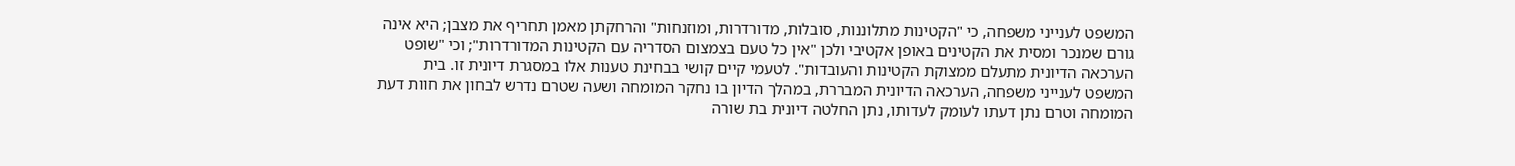המשפט לענייני משפחה, כי "הקטינות מתלוננות, סובלות, מדורדרות, ומוזנחות" והרחקתן מאמן תחריף את מצבן; היא אינה גורם שמנכר ומסית את הקטינים באופן אקטיבי ולכן "אין כל טעם בצמצום הסדריה עם הקטינות המדורדרות"; וכי "שופט הערכאה הדיונית מתעלם ממצוקת הקטינות והעובדות". לטעמי קיים קושי בבחינת טענות אלו במסגרת דיונית זו. בית המשפט לענייני משפחה, הערכאה הדיונית המבררת, במהלך הדיון בו נחקר המומחה ושעה שטרם נדרש לבחון את חוות דעת המומחה וטרם נתן דעתו לעומק לעדותו, נתן החלטה דיונית בת שורה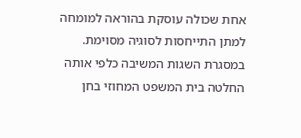אחת שכולה עוסקת בהוראה למומחה למתן התייחסות לסוגיה מסוימת. במסגרת השגות המשיבה כלפי אותה החלטה בית המשפט המחוזי בחן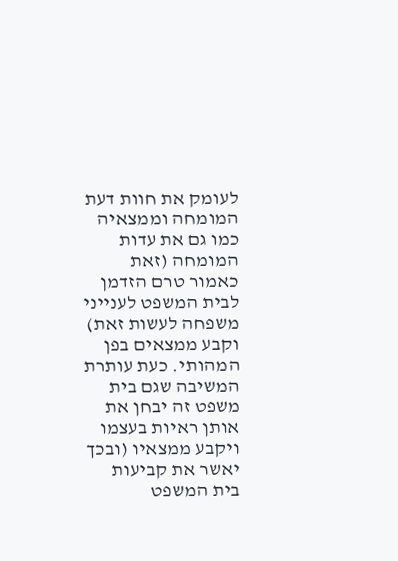לעומק את חוות דעת המומחה וממצאיה כמו גם את עדות המומחה (זאת כאמור טרם הזדמן לבית המשפט לענייני משפחה לעשות זאת) וקבע ממצאים בפן המהותי. כעת עותרת המשיבה שגם בית משפט זה יבחן את אותן ראיות בעצמו ויקבע ממצאיו (ובכך יאשר את קביעות בית המשפט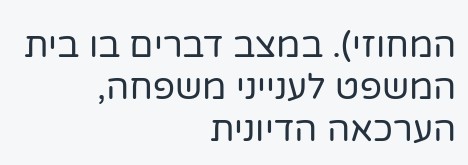המחוזי). במצב דברים בו בית המשפט לענייני משפחה, הערכאה הדיונית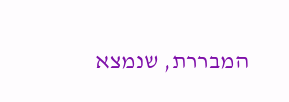המבררת, שנמצא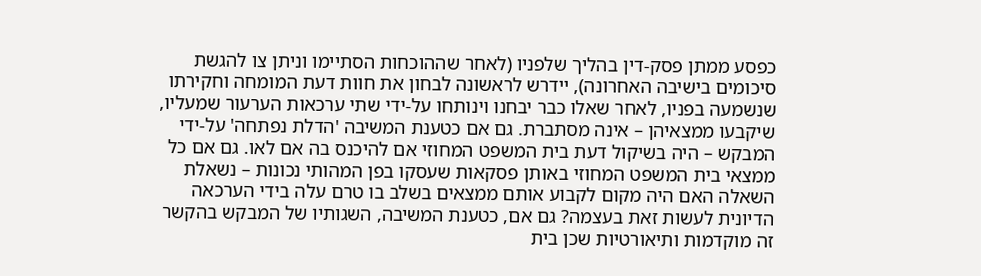כפסע ממתן פסק-דין בהליך שלפניו (לאחר שההוכחות הסתיימו וניתן צו להגשת סיכומים בישיבה האחרונה), יידרש לראשונה לבחון את חוות דעת המומחה וחקירתו שנשמעה בפניו, לאחר שאלו כבר יבחנו וינותחו על-ידי שתי ערכאות הערעור שמעליו, שיקבעו ממצאיהן – אינה מסתברת. גם אם כטענת המשיבה 'הדלת נפתחה' על-ידי המבקש – היה בשיקול דעת בית המשפט המחוזי אם להיכנס בה אם לאו. גם אם כל ממצאי בית המשפט המחוזי באותן פסקאות שעסקו בפן המהותי נכונות – נשאלת השאלה האם היה מקום לקבוע אותם ממצאים בשלב בו טרם עלה בידי הערכאה הדיונית לעשות זאת בעצמה? גם אם, כטענת המשיבה, השגותיו של המבקש בהקשר זה מוקדמות ותיאורטיות שכן בית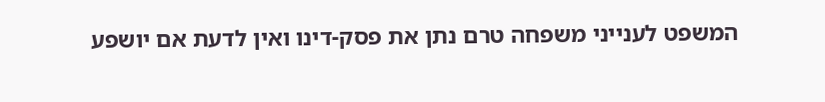המשפט לענייני משפחה טרם נתן את פסק-דינו ואין לדעת אם יושפע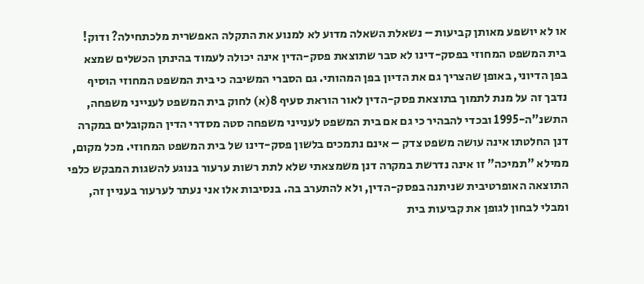או לא יושפע מאותן קביעות – נשאלת השאלה מדוע לא למנוע את התקלה האפשרית מלכתחילה? ודוק! בית המשפט המחוזי בפסק-דינו לא סבר שתוצאת פסק-הדין אינה יכולה לעמוד בהינתן הכשלים שמצא בפן הדיוני, באופן שהצריך גם את הדיון בפן המהותי. גם הסברי המשיבה כי בית המשפט המחוזי הוסיף נדבך זה על מנת לתמוך בתוצאת פסק-הדין לאור הוראת סעיף 8(א) לחוק בית המשפט לענייני משפחה, התשנ"ה-1995 ובכדי להבהיר כי גם אם בית המשפט לענייני משפחה סטה מסדרי הדין המקובלים במקרה דנן החלטתו אינה עושה משפט צדק – אינם נתמכים בלשון פסק-דינו של בית המשפט המחוזי. מכל מקום, ממילא "תמיכה" זו אינה נדרשת במקרה דנן משמצאתי שלא לתת רשות ערעור בנוגע להשגות המבקש כלפי התוצאה האופרטיבית שניתנה בפסק-הדין, ולא להתערב בה. בנסיבות אלו אני נעתר לערעור בעניין זה, ומבלי לבחון לגופן את קביעות בית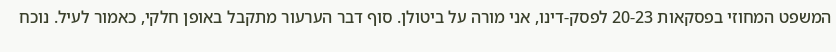המשפט המחוזי בפסקאות 20-23 לפסק-דינו, אני מורה על ביטולן. סוף דבר הערעור מתקבל באופן חלקי, כאמור לעיל. נוכח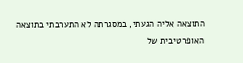התוצאה אליה הגעתי, במסגרתה לא התערבתי בתוצאה האופרטיבית של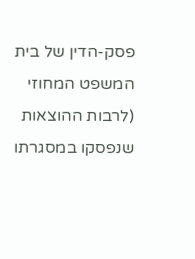פסק-הדין של בית המשפט המחוזי (לרבות ההוצאות שנפסקו במסגרתו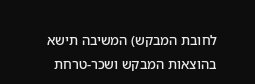לחובת המבקש) המשיבה תישא בהוצאות המבקש ושכר-טרחת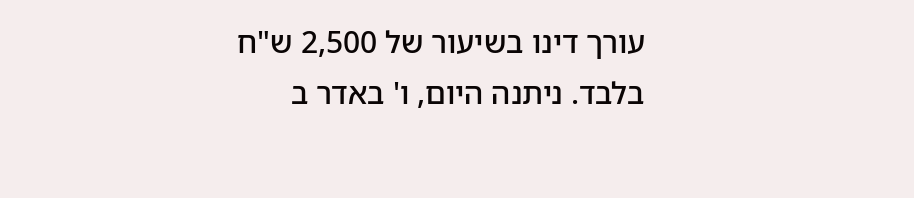עורך דינו בשיעור של 2,500 ש"ח בלבד. ניתנה היום, ו' באדר ב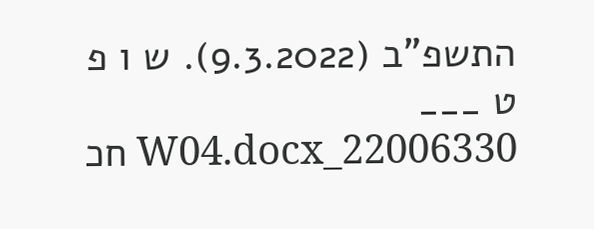התשפ"ב (9.3.2022). ש ו פ ט ___ 22006330_W04.docx חכ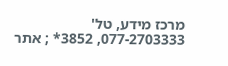מרכז מידע, טל' 077-2703333, 3852* ; אתר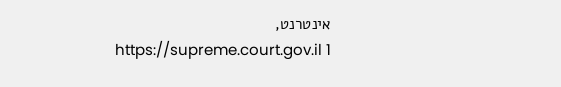אינטרנט, https://supreme.court.gov.il 1